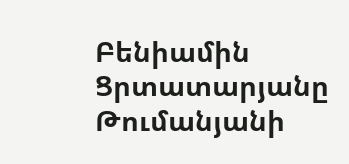Բենիամին Ցրտատարյանը Թումանյանի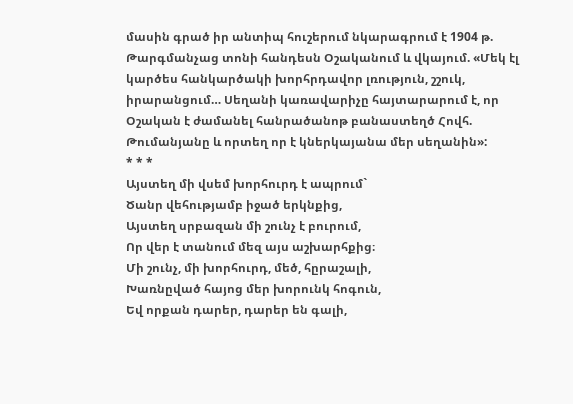մասին գրած իր անտիպ հուշերում նկարագրում է 1904 թ. Թարգմանչաց տոնի հանդեսն Օշականում և վկայում. «Մեկ էլ կարծես հանկարծակի խորհրդավոր լռություն, շշուկ, իրարանցում… Սեղանի կառավարիչը հայտարարում է, որ Օշական է ժամանել հանրածանոթ բանաստեղծ Հովհ. Թումանյանը և որտեղ որ է կներկայանա մեր սեղանին»:
* * *
Այստեղ մի վսեմ խորհուրդ է ապրում`
Ծանր վեհությամբ իջած երկնքից,
Այստեղ սրբազան մի շունչ է բուրում,
Որ վեր է տանում մեզ այս աշխարհքից։
Մի շունչ, մի խորհուրդ, մեծ, հըրաշալի,
Խառնըված հայոց մեր խորունկ հոգուն,
Եվ որքան դարեր, դարեր են գալի,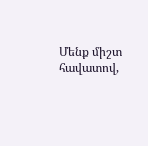Մենք միշտ հավատով,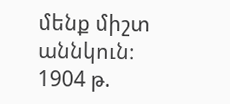մենք միշտ աննկուն։
1904 թ.